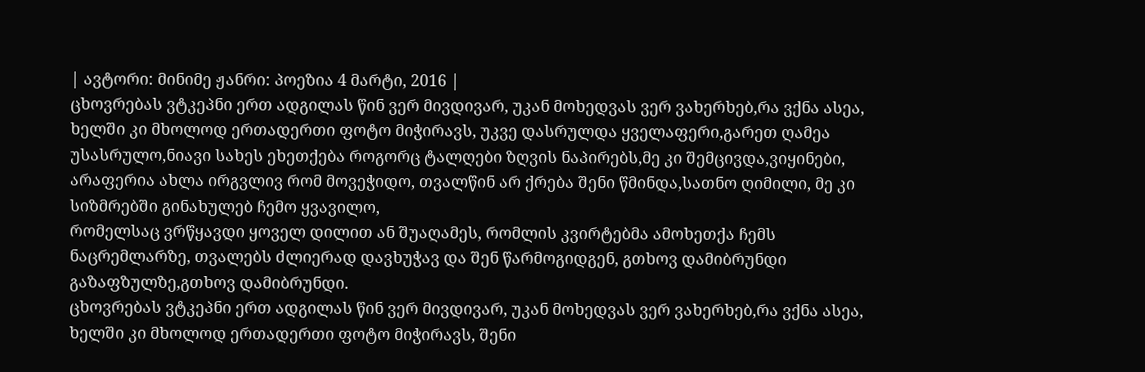| ავტორი: მინიმე ჟანრი: პოეზია 4 მარტი, 2016 |
ცხოვრებას ვტკეპნი ერთ ადგილას წინ ვერ მივდივარ, უკან მოხედვას ვერ ვახერხებ,რა ვქნა ასეა, ხელში კი მხოლოდ ერთადერთი ფოტო მიჭირავს, უკვე დასრულდა ყველაფერი,გარეთ ღამეა
უსასრულო,ნიავი სახეს ეხეთქება როგორც ტალღები ზღვის ნაპირებს,მე კი შემცივდა,ვიყინები, არაფერია ახლა ირგვლივ რომ მოვეჭიდო, თვალწინ არ ქრება შენი წმინდა,სათნო ღიმილი, მე კი სიზმრებში გინახულებ ჩემო ყვავილო,
რომელსაც ვრწყავდი ყოველ დილით ან შუაღამეს, რომლის კვირტებმა ამოხეთქა ჩემს ნაცრემლარზე, თვალებს ძლიერად დავხუჭავ და შენ წარმოგიდგენ, გთხოვ დამიბრუნდი გაზაფზულზე,გთხოვ დამიბრუნდი.
ცხოვრებას ვტკეპნი ერთ ადგილას წინ ვერ მივდივარ, უკან მოხედვას ვერ ვახერხებ,რა ვქნა ასეა, ხელში კი მხოლოდ ერთადერთი ფოტო მიჭირავს, შენი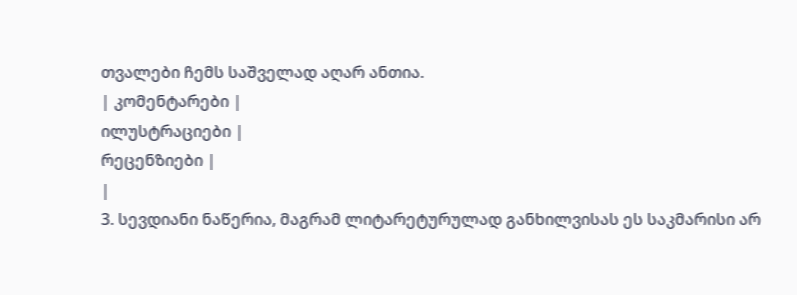თვალები ჩემს საშველად აღარ ანთია.
| კომენტარები |
ილუსტრაციები |
რეცენზიები |
|
3. სევდიანი ნაწერია, მაგრამ ლიტარეტურულად განხილვისას ეს საკმარისი არ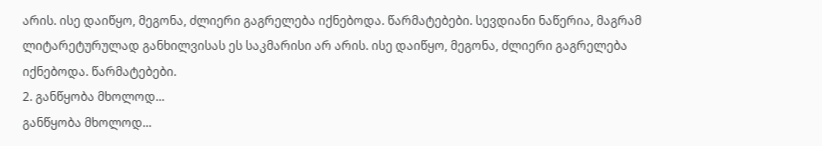არის. ისე დაიწყო, მეგონა, ძლიერი გაგრელება იქნებოდა. წარმატებები. სევდიანი ნაწერია, მაგრამ ლიტარეტურულად განხილვისას ეს საკმარისი არ არის. ისე დაიწყო, მეგონა, ძლიერი გაგრელება იქნებოდა. წარმატებები.
2. განწყობა მხოლოდ...
განწყობა მხოლოდ...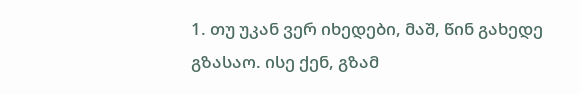1. თუ უკან ვერ იხედები, მაშ, წინ გახედე გზასაო. ისე ქენ, გზამ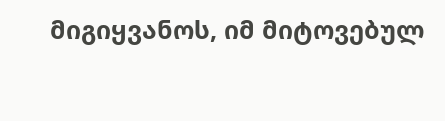მიგიყვანოს, იმ მიტოვებულ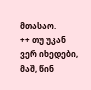მთასაო.
++ თუ უკან ვერ იხედები, მაშ, წინ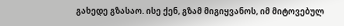გახედე გზასაო. ისე ქენ, გზამ მიგიყვანოს, იმ მიტოვებულ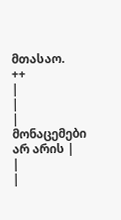მთასაო.
++
|
|
| მონაცემები არ არის |
|
|